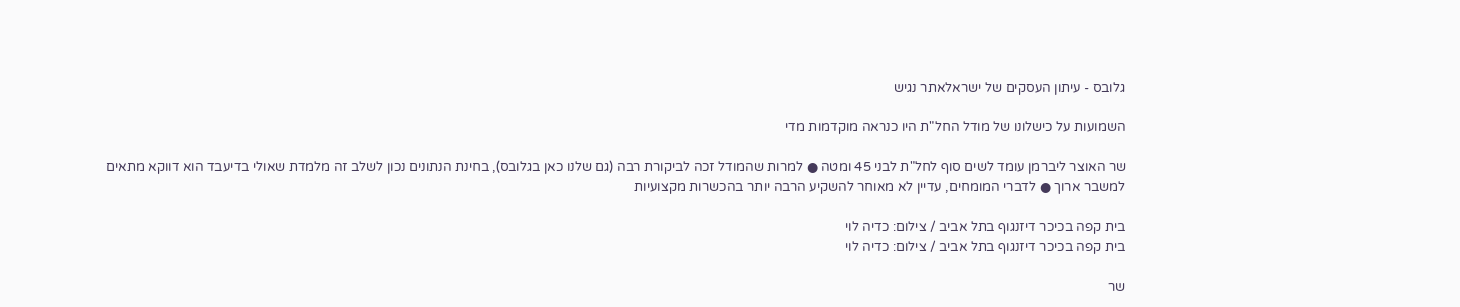גלובס - עיתון העסקים של ישראלאתר נגיש

השמועות על כישלונו של מודל החל"ת היו כנראה מוקדמות מדי

שר האוצר ליברמן עומד לשים סוף לחל"ת לבני 45 ומטה ● למרות שהמודל זכה לביקורת רבה (גם שלנו כאן בגלובס), בחינת הנתונים נכון לשלב זה מלמדת שאולי בדיעבד הוא דווקא מתאים למשבר ארוך ● לדברי המומחים, עדיין לא מאוחר להשקיע הרבה יותר בהכשרות מקצועיות

בית קפה בכיכר דיזנגוף בתל אביב / צילום: כדיה לוי
בית קפה בכיכר דיזנגוף בתל אביב / צילום: כדיה לוי

שר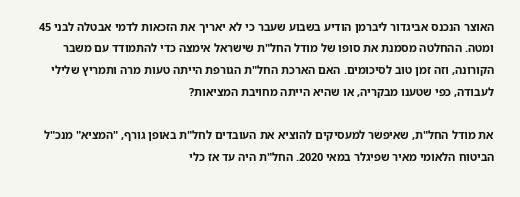האוצר הנכנס אביגדור ליברמן הודיע בשבוע שעבר כי לא יאריך את הזכאות לדמי אבטלה לבני 45 ומטה. ההחלטה מסמנת את סופו של מודל החל"ת שישראל אימצה כדי להתמודד עם משבר הקורונה, וזה זמן טוב לסיכומים. האם הארכת החל"ת הגורפת הייתה טעות מרה ותמריץ שלילי לעבודה, כפי שטענו מבקריה, או שהיא הייתה מחויבת המציאות?

את מודל החל"ת, שאיפשר למעסיקים להוציא את העובדים לחל"ת באופן גורף, "המציא" מנכ"ל הביטוח הלאומי מאיר שפיגלר במאי 2020. החל"ת היה עד אז כלי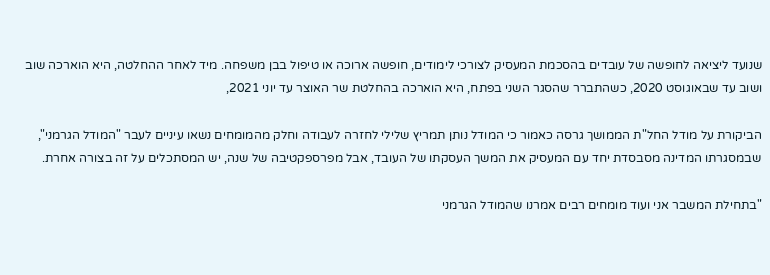שנועד ליציאה לחופשה של עובדים בהסכמת המעסיק לצורכי לימודים, חופשה ארוכה או טיפול בבן משפחה. מיד לאחר ההחלטה, היא הוארכה שוב ושוב עד שבאוגוסט 2020, כשהתברר שהסגר השני בפתח, היא הוארכה בהחלטת שר האוצר עד יוני 2021,

הביקורת על מודל החל"ת הממושך גרסה כאמור כי המודל נותן תמריץ שלילי לחזרה לעבודה וחלק מהמומחים נשאו עיניים לעבר "המודל הגרמני", שבמסגרתו המדינה מסבסדת יחד עם המעסיק את המשך העסקתו של העובד, אבל מפרספקטיבה של שנה, יש המסתכלים על זה בצורה אחרת.

"בתחילת המשבר אני ועוד מומחים רבים אמרנו שהמודל הגרמני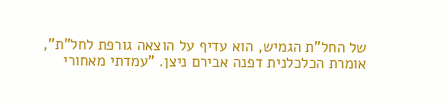של החל"ת הגמיש, הוא עדיף על הוצאה גורפת לחל"ת", אומרת הכלכלנית דפנה אבירם ניצן. "עמדתי מאחורי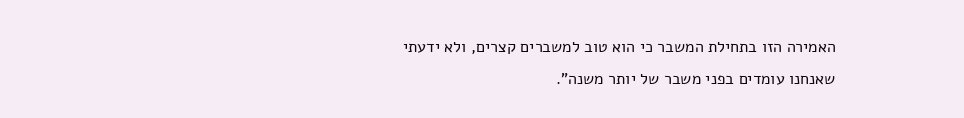האמירה הזו בתחילת המשבר כי הוא טוב למשברים קצרים, ולא ידעתי שאנחנו עומדים בפני משבר של יותר משנה".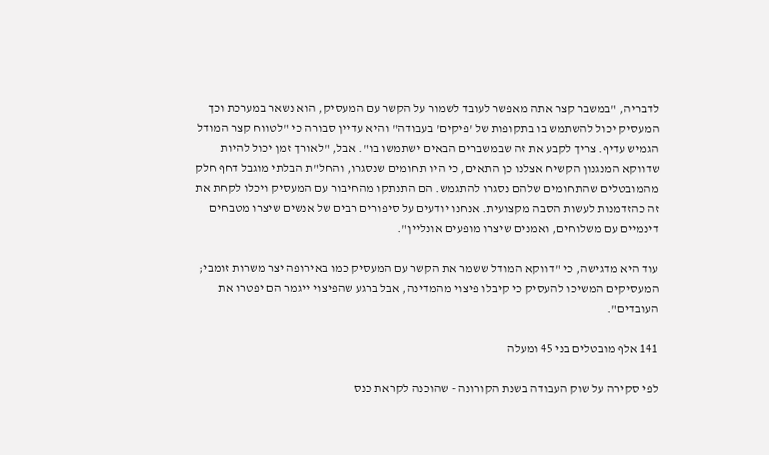לדבריה, "במשבר קצר אתה מאפשר לעובד לשמור על הקשר עם המעסיק, הוא נשאר במערכת וכך המעסיק יכול להשתמש בו בתקופות של 'פיקים' בעבודה" והיא עדיין סבורה כי "לטווח קצר המודל הגמיש עדיף. צריך לקבע את זה שבמשברים הבאים ישתמשו בו". אבל, "לאורך זמן יכול להיות שדווקא המנגנון הקשיח אצלנו כן התאים, כי היו תחומים שנסגרו, והחל"ת הבלתי מוגבל דחף חלק מהמובטלים שהתחומים שלהם נסגרו להתגמש. הם התנתקו מהחיבור עם המעסיק ויכלו לקחת את זה כהזדמנות לעשות הסבה מקצועית. אנחנו יודעים על סיפורים רבים של אנשים שיצרו מטבחים דינמיים עם משלוחים, ואמנים שיצרו מופעים אונליין".

עוד היא מדגישה, כי "דווקא המודל ששמר את הקשר עם המעסיק כמו באירופה יצר משרות זומבי; המעסיקים המשיכו להעסיק כי קיבלו פיצוי מהמדינה, אבל ברגע שהפיצוי ייגמר הם יפטרו את העובדים".

141 אלף מובטלים בני 45 ומעלה

לפי סקירה על שוק העבודה בשנת הקורונה - שהוכנה לקראת כנס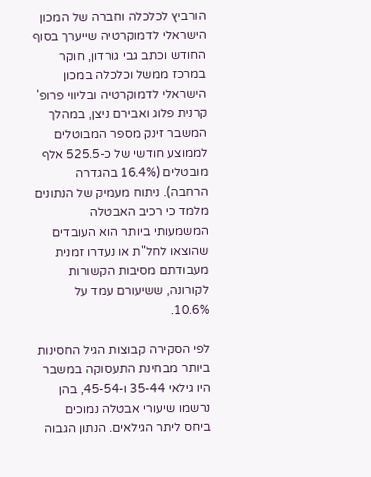הורביץ לכלכלה וחברה של המכון הישראלי לדמוקרטיה שייערך בסוף החודש וכתב גבי גורדון, חוקר במרכז ממשל וכלכלה במכון הישראלי לדמוקרטיה ובליווי פרופ' קרנית פלוג ואבירם ניצן, במהלך המשבר זינק מספר המבוטלים לממוצע חודשי של כ-525.5 אלף מובטלים (16.4% בהגדרה הרחבה). ניתוח מעמיק של הנתונים מלמד כי רכיב האבטלה המשמעותי ביותר הוא העובדים שהוצאו לחל"ת או נעדרו זמנית מעבודתם מסיבות הקשורות לקורונה, ששיעורם עמד על 10.6%.

לפי הסקירה קבוצות הגיל החסינות ביותר מבחינת התעסוקה במשבר היו גילאי 35-44 ו-45-54, בהן נרשמו שיעורי אבטלה נמוכים ביחס ליתר הגילאים. הנתון הגבוה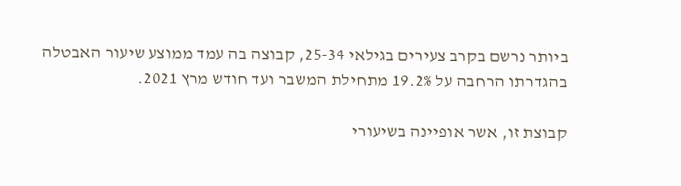ביותר נרשם בקרב צעירים בגילאי 25-34, קבוצה בה עמד ממוצע שיעור האבטלה בהגדרתו הרחבה על 19.2% מתחילת המשבר ועד חודש מרץ 2021.

קבוצת זו, אשר אופיינה בשיעורי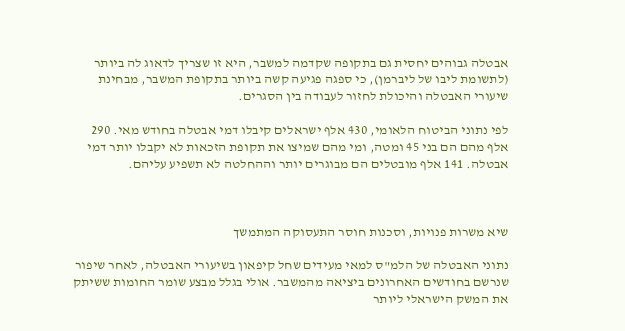אבטלה גבוהים יחסית גם בתקופה שקדמה למשבר, היא זו שצריך לדאוג לה ביותר (לתשומת ליבו של ליברמן), כי ספגה פגיעה קשה ביותר בתקופת המשבר, מבחינת שיעורי האבטלה והיכולת לחזור לעבודה בין הסגרים.

לפי נתוני הביטוח הלאומי, 430 אלף ישראלים קיבלו דמי אבטלה בחודש מאי. 290 אלף מהם הם בני 45 ומטה, ומי מהם שמיצו את תקופת הזכאות לא יקבלו יותר דמי אבטלה. 141 אלף מובטלים הם מבוגרים יותר וההחלטה לא תשפיע עליהם.



שיא משרות פנויות, וסכנות חוסר התעסוקה המתמשך

נתוני האבטלה של הלמ"ס למאי מעידים שחל קיפאון בשיעורי האבטלה, לאחר שיפור שנרשם בחודשים האחרונים ביציאה מהמשבר. אולי בגלל מבצע שומר החומות ששיתק את המשק הישראלי ליותר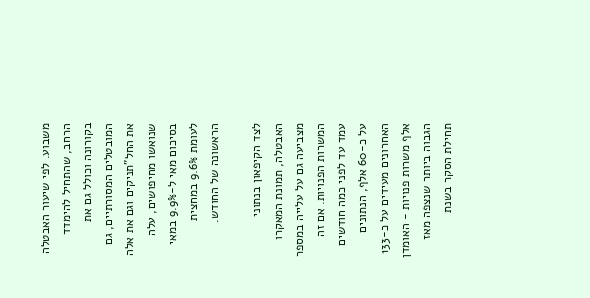משבוע. לפי שיעור האבטלה הרחב, שהתחיל להימדד בקורונה וכולל גם את המובטלים המסורתיים, גם את החל"תניקים וגם את אלה שנואשו מחיפושים, עלה בסיכום מאי ל-9.9% במאי לעומת 9.6% במחצית הראשונה של החודש.

לצד הקיפאון בנתוני האבטלה, תמונת המאקרו מצביעה גם על עלייה במספר המשרות הפנויות. אם זה עמד עד לפני כמה חודשים על כ-60 אלף, הנתונים האחרונים מעידים על כ-133 אלף משרות פנויות - האומדן הגבוה ביותר שנצפה מאז תחילת הסקר בשנת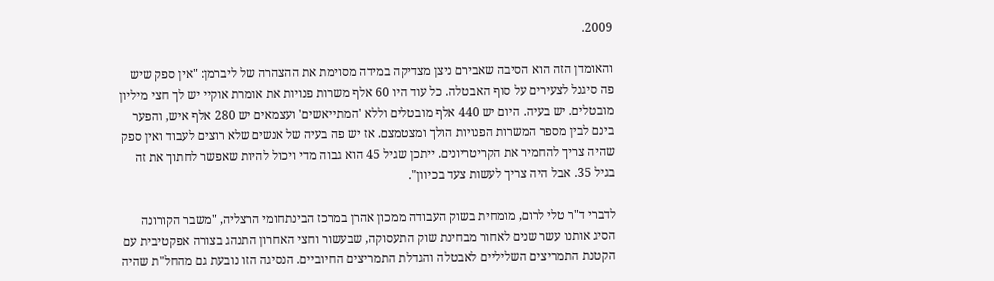2009.

והאומדן הזה הוא הסיבה שאבירם ניצן מצדיקה במידה מסוימת את ההצהרה של ליברמן: "אין ספק שיש פה סיגנל לצעירים על סוף האבטלה. כל עוד היו 60 אלף משרות פנויות את אומרת אוקיי יש לך חצי מיליון מובטלים. יש בעיה. היום יש 440 אלף מובטלים וללא 'המתייאשים' ועצמאים יש 280 אלף איש, והפער בינם לבין מספר המשרות הפנויות הולך ומצטמצם. אז יש פה בעיה של אנשים שלא רוצים לעבוד ואין ספק שהיה צריך להחמיר את הקריטריונים. ייתכן שגיל 45 הוא גבוה מדי ויכול להיות שאפשר לחתוך את זה בגיל 35. אבל היה צריך לעשות צעד בכיוון".

לדברי ד"ר טלי לרום, מומחית בשוק העבודה ממכון אהרן במרכז הבינתחומי הרצליה, "משבר הקורונה הסיג אותנו עשר שנים לאחור מבחינת שוק התעסוקה, שבעשור וחצי האחרון התנהג בצורה אפקטיבית עם הקטנת התמריצים השליליים לאבטלה והגדלת התמריצים החיוביים. הנסיגה הזו נובעת גם מהחל"ת שהיה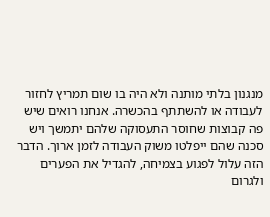מנגנון בלתי מותנה ולא היה בו שום תמריץ לחזור לעבודה או להשתתף בהכשרה. אנחנו רואים שיש פה קבוצות שחוסר התעסוקה שלהם יתמשך ויש סכנה שהם ייפלטו משוק העבודה לזמן ארוך. הדבר הזה עלול לפגוע בצמיחה, להגדיל את הפערים ולגרום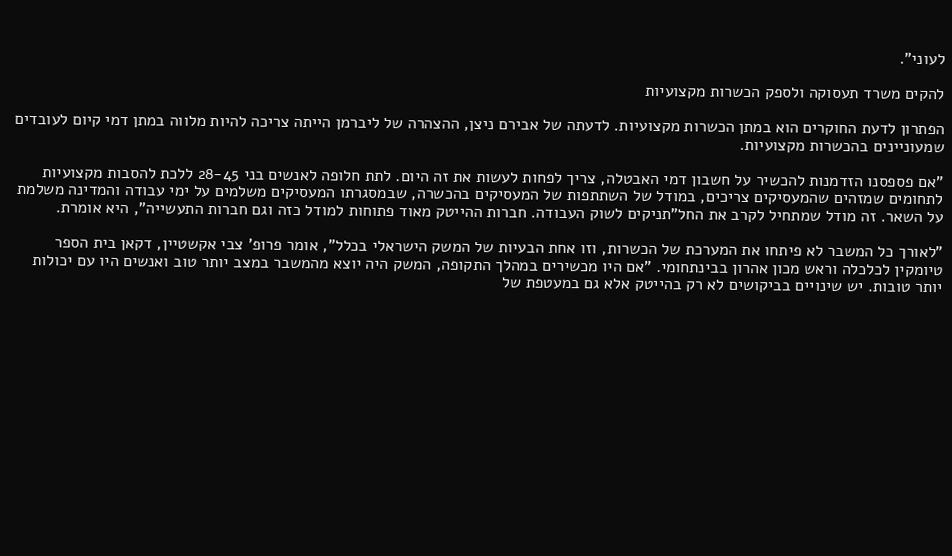לעוני".

להקים משרד תעסוקה ולספק הכשרות מקצועיות

הפתרון לדעת החוקרים הוא במתן הכשרות מקצועיות. לדעתה של אבירם ניצן, ההצהרה של ליברמן הייתה צריכה להיות מלווה במתן דמי קיום לעובדים שמעוניינים בהכשרות מקצועיות.

"אם פספסנו הזדמנות להכשיר על חשבון דמי האבטלה, צריך לפחות לעשות את זה היום. לתת חלופה לאנשים בני 28-45 ללכת להסבות מקצועיות לתחומים שמזהים שהמעסיקים צריכים, במודל של השתתפות של המעסיקים בהכשרה, שבמסגרתו המעסיקים משלמים על ימי עבודה והמדינה משלמת על השאר. זה מודל שמתחיל לקרב את החל"תניקים לשוק העבודה. חברות ההייטק מאוד פתוחות למודל כזה וגם חברות התעשייה", היא אומרת.

"לאורך כל המשבר לא פיתחו את המערכת של הכשרות, וזו אחת הבעיות של המשק הישראלי בכלל", אומר פרופ' צבי אקשטיין, דקאן בית הספר טיומקין לכלכלה וראש מכון אהרון בבינתחומי. "אם היו מכשירים במהלך התקופה, המשק היה יוצא מהמשבר במצב יותר טוב ואנשים היו עם יכולות יותר טובות. יש שינויים בביקושים לא רק בהייטק אלא גם במעטפת של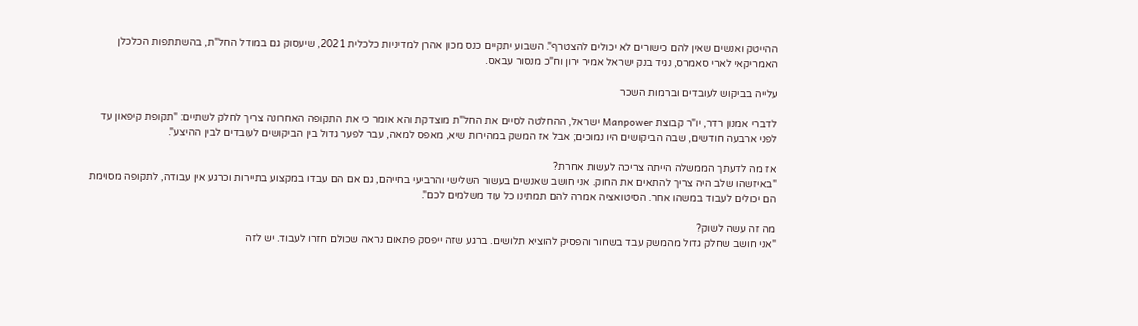ההייטק ואנשים שאין להם כישורים לא יכולים להצטרף". השבוע יתקיים כנס מכון אהרן למדיניות כלכלית 2021, שיעסוק גם במודל החל"ת, בהשתתפות הכלכלן האמריקאי לארי סאמרס, נגיד בנק ישראל אמיר ירון וח"כ מנסור עבאס.

עלייה בביקוש לעובדים וברמות השכר

לדברי אמנון רדר, יו"ר קבוצת Manpower ישראל, ההחלטה לסיים את החל"ת מוצדקת והא אומר כי את התקופה האחרונה צריך לחלק לשתיים: "תקופת קיפאון עד לפני ארבעה חודשים, שבה הביקושים היו נמוכים; אבל אז המשק במהירות שיא, מאפס למאה, עבר לפער גדול בין הביקושים לעובדים לבין ההיצע".

אז מה לדעתך הממשלה הייתה צריכה לעשות אחרת?
"באיזשהו שלב היה צריך להתאים את החוק. אני חושב שאנשים בעשור השלישי והרביעי בחייהם, גם אם הם עבדו במקצוע בתיירות וכרגע אין עבודה, לתקופה מסוימת הם יכולים לעבוד במשהו אחר. הסיטואציה אמרה להם תמתינו כל עוד משלמים לכם".

מה זה עשה לשוק?
"אני חושב שחלק גדול מהמשק עבד בשחור והפסיק להוציא תלושים. ברגע שזה ייפסק פתאום נראה שכולם חזרו לעבוד. יש לזה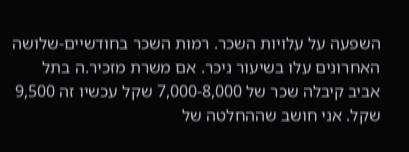השפעה על עלויות השכר. רמות השכר בחודשיים-שלושה האחרונים עלו בשיעור ניכר. אם משרת מזכיר.ה בתל אביב קיבלה שכר של 7,000-8,000 שקל עכשיו זה 9,500 שקל. אני חושב שההחלטה של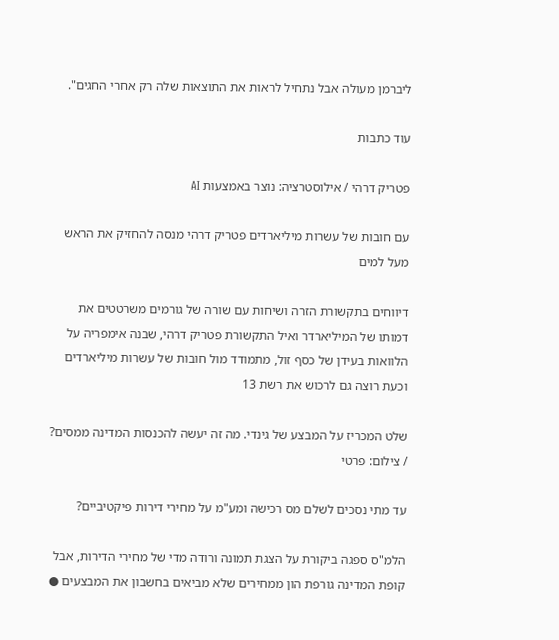ליברמן מעולה אבל נתחיל לראות את התוצאות שלה רק אחרי החגים".

עוד כתבות

פטריק דרהי / אילוסטרציה: נוצר באמצעות AI

עם חובות של עשרות מיליארדים פטריק דרהי מנסה להחזיק את הראש מעל למים

דיווחים בתקשורת הזרה ושיחות עם שורה של גורמים משרטטים את דמותו של המיליארדר ואיל התקשורת פטריק דרהי, שבנה אימפריה על הלוואות בעידן של כסף זול, מתמודד מול חובות של עשרות מיליארדים וכעת רוצה גם לרכוש את רשת 13

שלט המכריז על המבצע של גינדי. מה זה יעשה להכנסות המדינה ממסים? / צילום: פרטי

עד מתי נסכים לשלם מס רכישה ומע"מ על מחירי דירות פיקטיביים?

הלמ"ס ספגה ביקורת על הצגת תמונה ורודה מדי של מחירי הדירות, אבל קופת המדינה גורפת הון ממחירים שלא מביאים בחשבון את המבצעים ●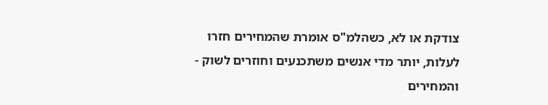צודקת או לא, כשהלמ"ס אומרת שהמחירים חזרו לעלות, יותר מדי אנשים משתכנעים וחוזרים לשוק - והמחירים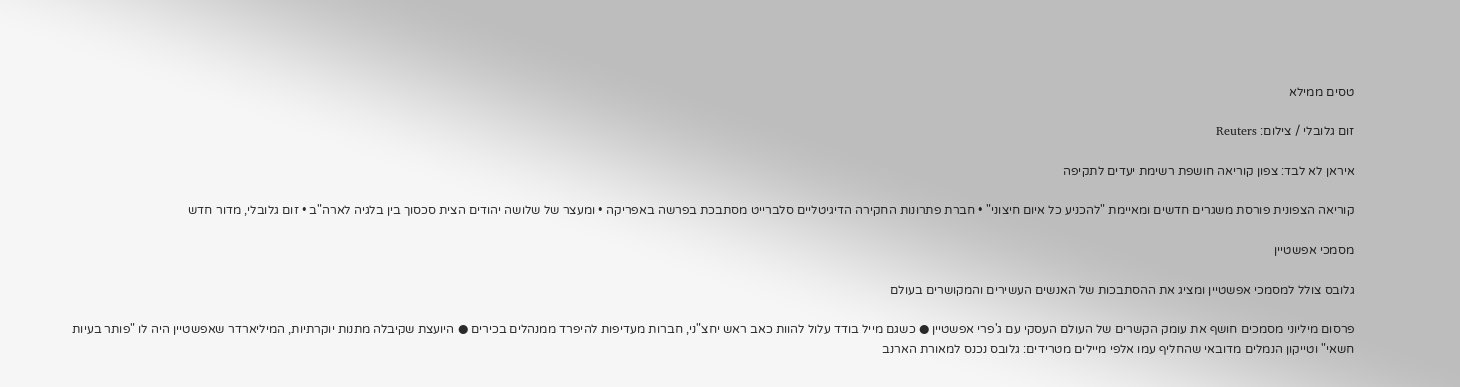טסים ממילא

זום גלובלי / צילום: Reuters

איראן לא לבד: צפון קוריאה חושפת רשימת יעדים לתקיפה

קוריאה הצפונית פורסת משגרים חדשים ומאיימת "להכניע כל איום חיצוני" • חברת פתרונות החקירה הדיגיטליים סלברייט מסתבכת בפרשה באפריקה • ומעצר של שלושה יהודים הצית סכסוך בין בלגיה לארה"ב • זום גלובלי, מדור חדש

מסמכי אפשטיין

גלובס צולל למסמכי אפשטיין ומציג את ההסתבכות של האנשים העשירים והמקושרים בעולם

פרסום מיליוני מסמכים חושף את עומק הקשרים של העולם העסקי עם ג'פרי אפשטיין ● כשגם מייל בודד עלול להוות כאב ראש יחצ"ני, חברות מעדיפות להיפרד ממנהלים בכירים ● היועצת שקיבלה מתנות יוקרתיות, המיליארדר שאפשטיין היה לו "פותר בעיות חשאי" וטייקון הנמלים מדובאי שהחליף עמו אלפי מיילים מטרידים: גלובס נכנס למאורת הארנב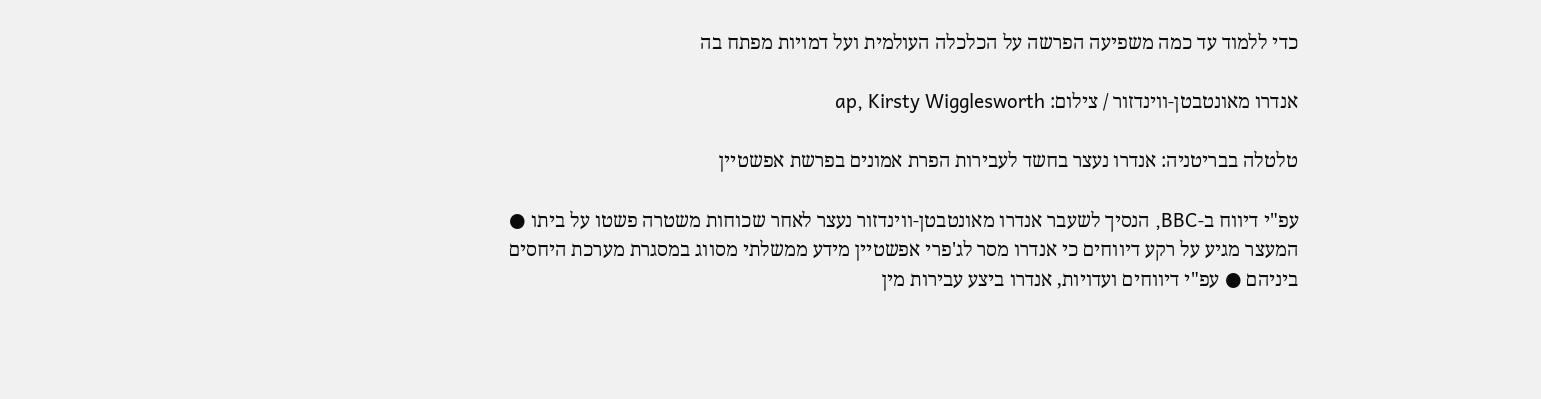כדי ללמוד עד כמה משפיעה הפרשה על הכלכלה העולמית ועל דמויות מפתח בה

אנדרו מאונטבטן-ווינדזור / צילום: ap, Kirsty Wigglesworth

טלטלה בבריטניה: אנדרו נעצר בחשד לעבירות הפרת אמונים בפרשת אפשטיין

עפ"י דיווח ב-BBC, הנסיך לשעבר אנדרו מאונטבטן-ווינדזור נעצר לאחר שכוחות משטרה פשטו על ביתו ● המעצר מגיע על רקע דיווחים כי אנדרו מסר לג'פרי אפשטיין מידע ממשלתי מסווג במסגרת מערכת היחסים ביניהם ● עפ"י דיווחים ועדויות, אנדרו ביצע עבירות מין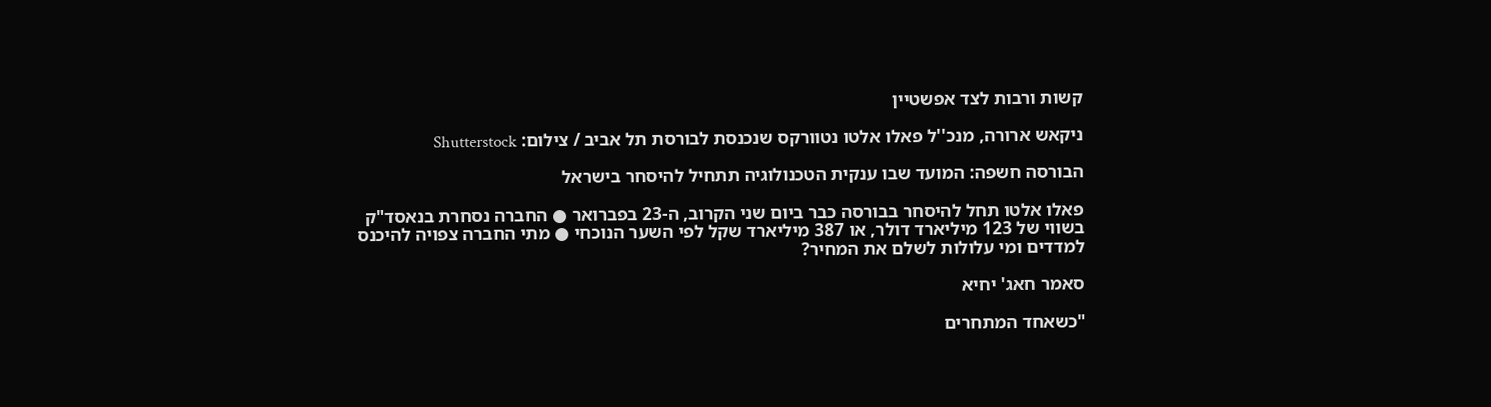קשות ורבות לצד אפשטיין

ניקאש ארורה, מנכ''ל פאלו אלטו נטוורקס שנכנסת לבורסת תל אביב / צילום: Shutterstock

הבורסה חשפה: המועד שבו ענקית הטכנולוגיה תתחיל להיסחר בישראל

פאלו אלטו תחל להיסחר בבורסה כבר ביום שני הקרוב, ה-23 בפברואר ● החברה נסחרת בנאסד"ק בשווי של 123 מיליארד דולר, או 387 מיליארד שקל לפי השער הנוכחי ● מתי החברה צפויה להיכנס למדדים ומי עלולות לשלם את המחיר?

סאמר חאג' יחיא

"כשאחד המתחרים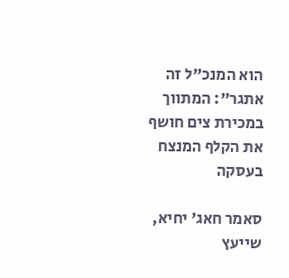הוא המנכ"ל זה אתגר": המתווך במכירת צים חושף את הקלף המנצח בעסקה

סאמר חאג' יחיא, שייעץ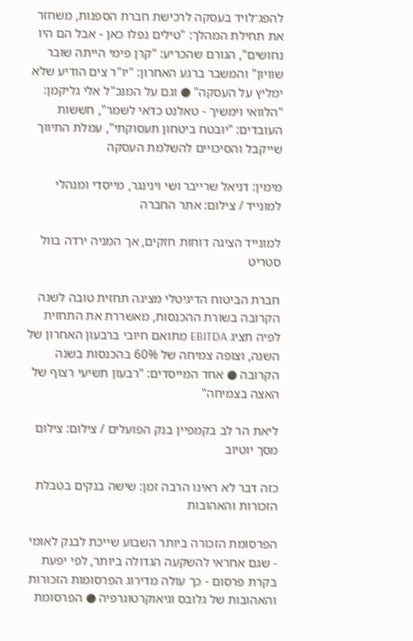להפג־לויד בעסקה לרכישת חברת הספנות, משחזר את תחילת המהלך: "טילים נפלו כאן - אבל הם היו נחושים", הגורם שהכריע: "קרן פימי הייתה שובר שוויון" והמשבר ברגע האחרון: "יו"ר צים הודיע שלא ימליץ על העסקה" ● וגם על המנכ"ל אלי גליקמן: "הלוואי וימשיך - טאלנט כדאי לשמר", חששות העובדים: "יובטח ביטחון תעסוקתי", עמלת התיווך שייקבל והסיכויים להשלמת העסקה

מימין: דניאל שרייבר ושי וינינגר, מייסדי ומנהלי למונייד / צילום: אתר החברה

למונייד הציגה דוחות חזקים, אך המניה ירדה בוול סטריט

חברת הביטוח הדיגיטלי מציגה תחזית טובה לשנה הקרובה בשורת ההכנסות, מאשררת את התחזית לפיה תציג EBITDA מתואם חיובי ברבעון האחרון של השנה, וצופה צמיחה של 60% בהכנסות בשנה הקרובה ● אחד המייסדים: "רבעון תשיעי רצוף של האצה בצמיחה"

ליאת הר לב בקמפיין בנק הפועלים / צילום: צילום מסך יוטיוב

כזה דבר לא ראינו הרבה זמן: שישה בנקים בטבלת הזכורות והאהובות

הפרסומת הזכורה ביותר השבוע שייכת לבנק לאומי - שגם אחראי להשקעה הגדולה ביותר, לפי יפעת בקרת פרסום - כך עולה מדירוג הפרסומות הזכורות והאהובות של גלובס וגיאוקרטוגרפיה ● הפרסומת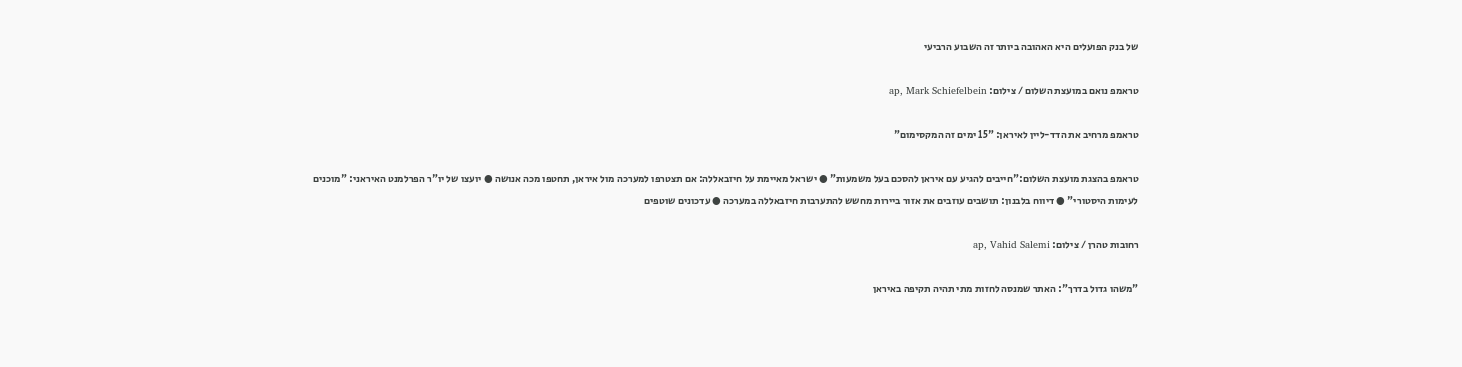של בנק הפועלים היא האהובה ביותר זה השבוע הרביעי

טראמפ נואם במועצת השלום / צילום: ap, Mark Schiefelbein

טראמפ מרחיב את הדד-ליין לאיראן: "15 ימים זה המקסימום"

טראמפ בהצגת מועצת השלום:"חייבים להגיע עם איראן להסכם בעל משמעות" ● ישראל מאיימת על חיזבאללה: אם תצטרפו למערכה מול איראן, תחטפו מכה אנושה ● יועצו של יו"ר הפרלמנט האיראני: "מוכנים לעימות היסטורי" ● דיווח בלבנון: תושבים עוזבים את אזור ביירות מחשש להתערבות חיזבאללה במערכה ● עדכונים שוטפים

רחובות טהרן / צילום: ap, Vahid Salemi

"משהו גדול בדרך": האתר שמנסה לחזות מתי תהיה תקיפה באיראן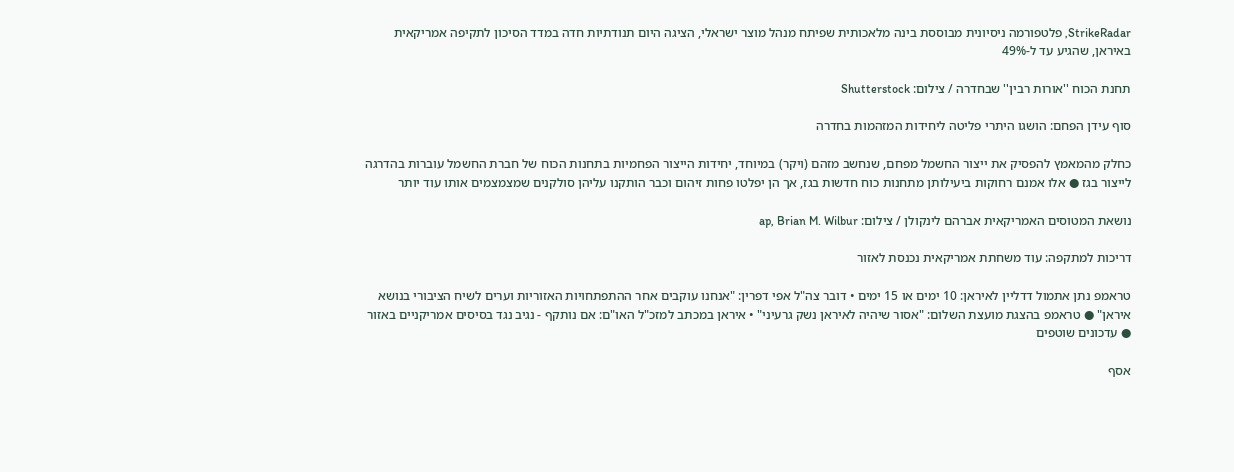StrikeRadar, פלטפורמה ניסיונית מבוססת בינה מלאכותית שפיתח מנהל מוצר ישראלי, הציגה היום תנודתיות חדה במדד הסיכון לתקיפה אמריקאית באיראן, שהגיע עד ל-49%

תחנת הכוח ''אורות רבין'' שבחדרה / צילום: Shutterstock

סוף עידן הפחם: הושגו היתרי פליטה ליחידות המזהמות בחדרה

כחלק מהמאמץ להפסיק את ייצור החשמל מפחם, שנחשב מזהם (ויקר) במיוחד, יחידות הייצור הפחמיות בתחנות הכוח של חברת החשמל עוברות בהדרגה לייצור בגז ● אלו אמנם רחוקות ביעילותן מתחנות כוח חדשות בגז, אך הן יפלטו פחות זיהום וכבר הותקנו עליהן סולקנים שמצמצמים אותו עוד יותר

נושאת המטוסים האמריקאית אברהם לינקולן / צילום: ap, Brian M. Wilbur

דריכות למתקפה: עוד משחתת אמריקאית נכנסת לאזור

טראמפ נתן אתמול דדליין לאיראן: 10 ימים או 15 ימים • דובר צה"ל אפי דפרין: "אנחנו עוקבים אחר ההתפתחויות האזוריות וערים לשיח הציבורי בנושא איראן" ● טראמפ בהצגת מועצת השלום: "אסור שיהיה לאיראן נשק גרעיני" • איראן במכתב למזכ"ל האו"ם: אם נותקף - נגיב נגד בסיסים אמריקניים באזור ● עדכונים שוטפים

אסף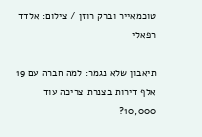טוכמאייר וברק רוזן / צילום: אלדד רפאלי

תיאבון שלא נגמר: למה חברה עם 19 אלף דירות בצנרת צריכה עוד 10,000?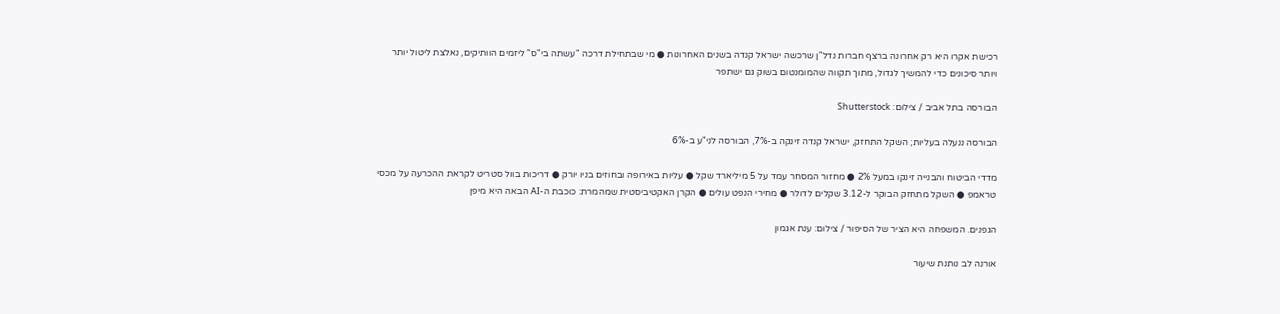רכישת אקרו היא רק אחרונה ברצף חברות נדל"ן שרכשה ישראל קנדה בשנים האחרונות ● מי שבתחילת דרכה "עשתה בי"ס" ליזמים הוותיקים, נאלצת ליטול יותר ויותר סיכונים כדי להמשיך לגדול, מתוך תקווה שהמומנטום בשוק גם ישתפר

הבורסה בתל אביב / צילום: Shutterstock

הבורסה ננעלה בעליות; השקל התחזק, ישראל קנדה זינקה ב-7%, הבורסה לני"ע ב-6%

מדדי הביטוח והבנייה זינקו במעל 2% ● מחזור המסחר עמד על 5 מיליארד שקל ● עליות באירופה ובחוזים בניו יורק ● דריכות בוול סטריט לקראת ההכרעה על מכסי טראמפ ● השקל מתחזק הבוקר ל-3.12 שקלים לדולר ● מחירי הנפט עולים ● הקרן האקטיביסטית שמהמרת: כוכבת ה-AI הבאה היא מיפן

הגפנים. המשפחה היא הציר של הסיפור / צילום: ענת אגמון

אורנה לב נותנת שיעור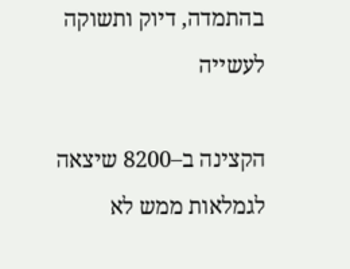בהתמדה, דיוק ותשוקה לעשייה

הקצינה ב–8200 שיצאה לגמלאות ממש לא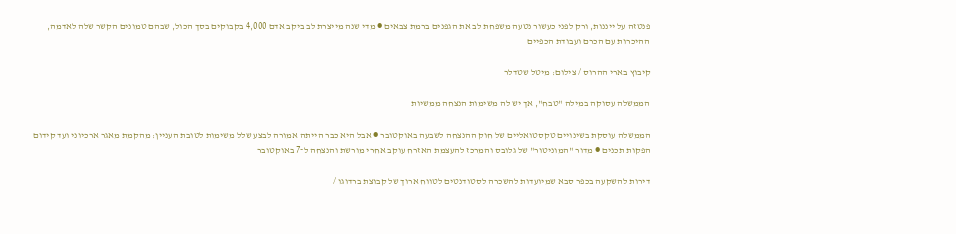פנטזה על ייננות, ורק לפני כעשור נטעה משפחת לב את הגפנים ברמת צבאים ● מדי שנה מייצרת לב ביקב אדם 4,000 בקבוקים בסך הכול, שבהם טמונים הקשר שלה לאדמה, ההיכרות עם הכרם ועבודת הכפיים

קיבוץ בארי ההרוס / צילום: מיטל שטדלר

הממשלה עסוקה במילה "טבח", אך יש לה משימות הנצחה ממשיות

הממשלה עוסקת בשינויים טקסטואליים של חוק ההנצחה לשבעה באוקטובר ● אבל היא כבר הייתה אמורה לבצע שלל משימות לטובת העניין: מהקמת מאגר ארכיוני ועד קידום הפקות תכנים ● מדור "המוניטור" של גלובס והמרכז להעצמת האזרח עוקב אחרי מורשת והנצחה ל־7 באוקטובר

דירות להשקעה בכפר סבא שמיועדות להשכרה לסטודנטים לטווח ארוך של קבוצת ברדוגו /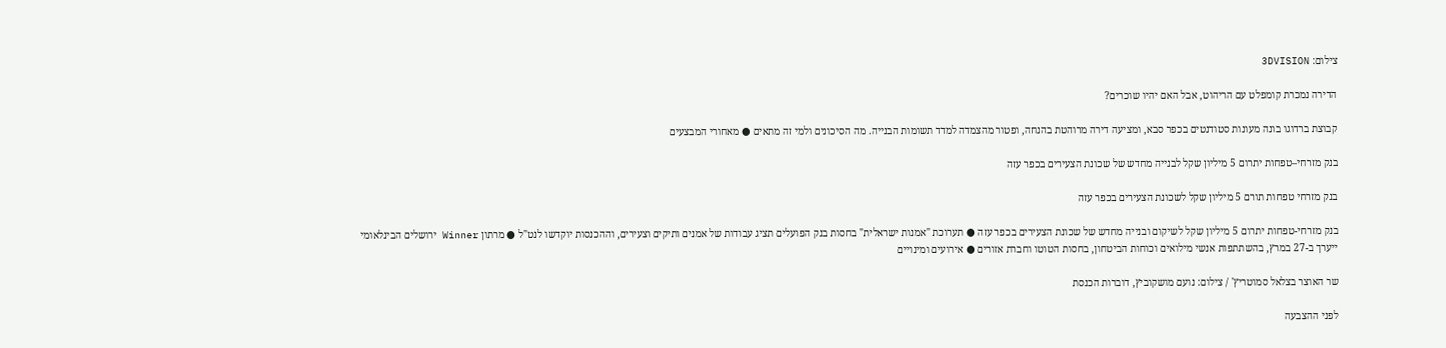צילום: 3DVISION

הדירה נמכרת קומפלט עם הריהוט, אבל האם יהיו שוכרים?

קבוצת ברדוגו בונה מעונות סטודנטים בכפר סבא, ומציעה דירה מרוהטת בהנחה, ופטור מהצמדה למדד תשומות הבנייה. מה הסיכונים ולמי זה מתאים ● מאחורי המבצעים

בנק מזרחי–טפחות יתרום 5 מיליון שקל לבנייה מחדש של שכונת הצעירים בכפר עזה

בנק מזרחי טפחות תורם 5 מיליון שקל לשכונת הצעירים בכפר עזה

בנק מזרחי-טפחות יתרום 5 מיליון שקל לשיקום ובנייה מחדש של שכונת הצעירים בכפר עזה ● תערוכת "אמנות ישראלית" בחסות בנק הפועלים תציג עבודות של אמנים ותיקים וצעירים, וההכנסות יוקדשו לנט"ל ● מרתון Winner ירושלים הבינלאומי ייערך ב-27 במרץ, בהשתתפות אנשי מילואים וכוחות הביטחון, בחסות הטוטו וחברת אזורים ● אירועים ומינויים

שר האוצר בצלאל סמוטריץ' / צילום: נועם מושקוביץ, דוברות הכנסת

לפני ההצבעה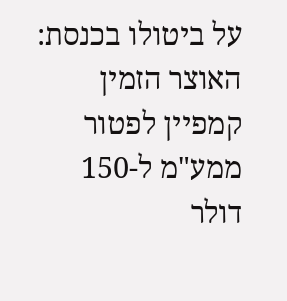על ביטולו בכנסת: האוצר הזמין קמפיין לפטור ממע"מ ל-150 דולר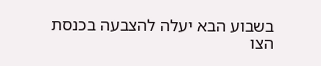בשבוע הבא יעלה להצבעה בכנסת הצו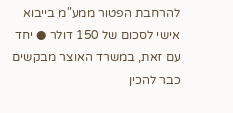להרחבת הפטור ממע"מ בייבוא אישי לסכום של 150 דולר ● יחד עם זאת, במשרד האוצר מבקשים כבר להכין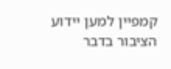קמפיין למען יידוע הציבור בדבר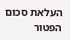העלאת סכום הפטור